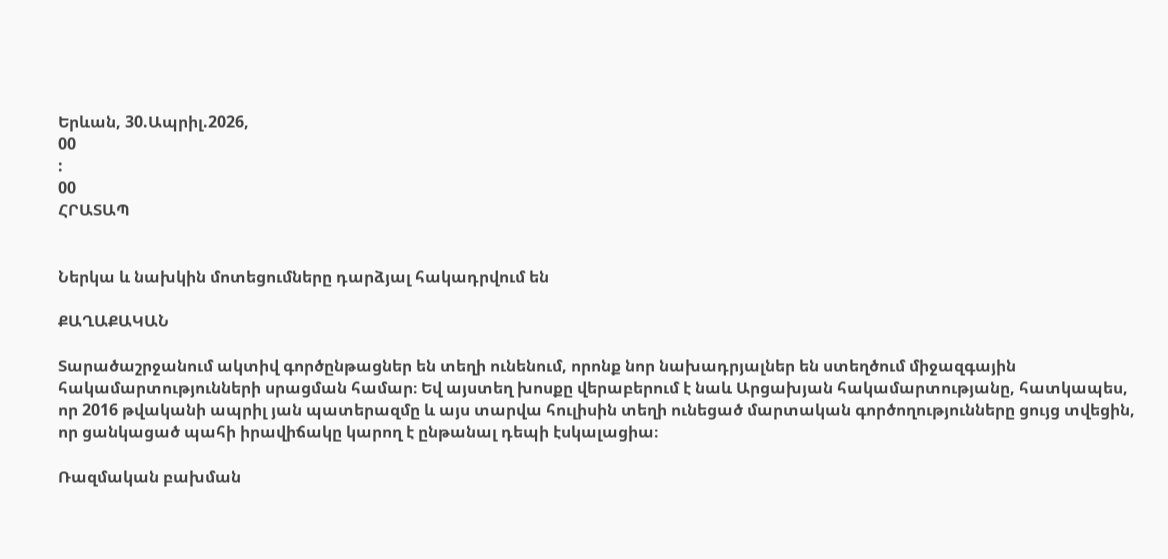Երևան, 30.Ապրիլ.2026,
00
:
00
ՀՐԱՏԱՊ


Ներկա և նախկին մոտեցումները դարձյալ հակադրվում են

ՔԱՂԱՔԱԿԱՆ

Տարածաշրջանում ակտիվ գործընթացներ են տեղի ունենում, որոնք նոր նախադրյալներ են ստեղծում միջազգային հակամարտությունների սրացման համար։ Եվ այստեղ խոսքը վերաբերում է նաև Արցախյան հակամարտությանը, հատկապես, որ 2016 թվականի ապրիլ յան պատերազմը և այս տարվա հուլիսին տեղի ունեցած մարտական գործողությունները ցույց տվեցին, որ ցանկացած պահի իրավիճակը կարող է ընթանալ դեպի էսկալացիա։

Ռազմական բախման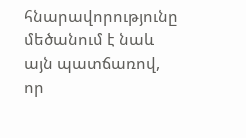հնարավորությունը մեծանում է նաև այն պատճառով, որ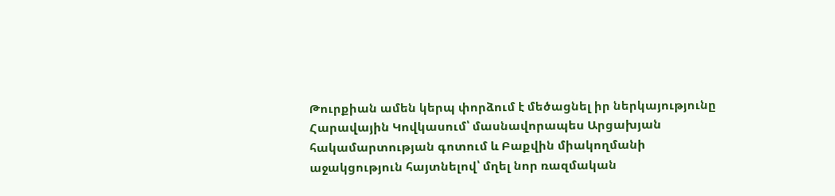Թուրքիան ամեն կերպ փորձում է մեծացնել իր ներկայությունը Հարավային Կովկասում՝ մասնավորապես Արցախյան հակամարտության գոտում և Բաքվին միակողմանի աջակցություն հայտնելով՝ մղել նոր ռազմական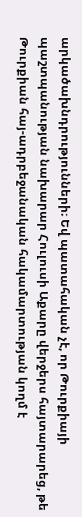արկածախնդրությունների։ Եվ պատահական չէ, որ Թուրքիայի պաշտպանության նախարար Հուլուսի Աքարը վերջերս հայտարարեց, թե Թուրքիան հայ-ադրբեջանական հակամարտության կողմ է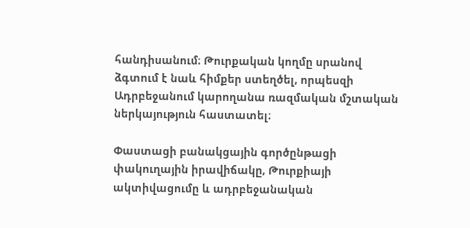հանդիսանում։ Թուրքական կողմը սրանով ձգտում է նաև հիմքեր ստեղծել, որպեսզի Ադրբեջանում կարողանա ռազմական մշտական ներկայություն հաստատել։

Փաստացի բանակցային գործընթացի փակուղային իրավիճակը, Թուրքիայի ակտիվացումը և ադրբեջանական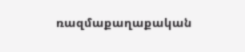ռազմաքաղաքական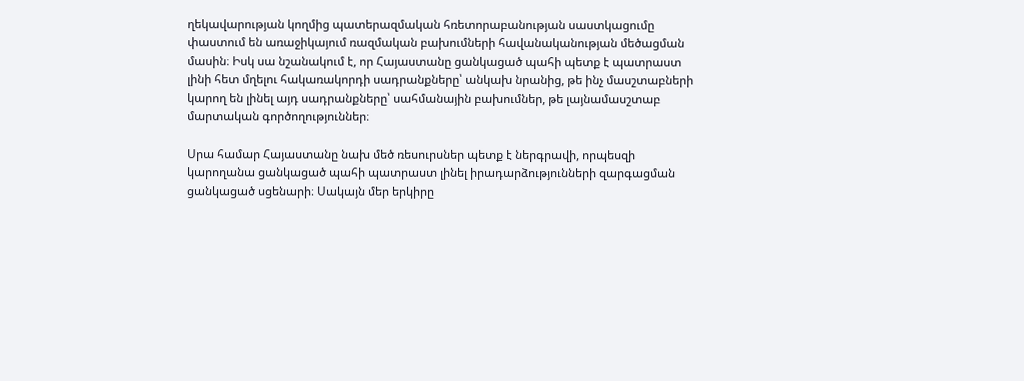ղեկավարության կողմից պատերազմական հռետորաբանության սաստկացումը փաստում են առաջիկայում ռազմական բախումների հավանականության մեծացման մասին։ Իսկ սա նշանակում է, որ Հայաստանը ցանկացած պահի պետք է պատրաստ լինի հետ մղելու հակառակորդի սադրանքները՝ անկախ նրանից, թե ինչ մասշտաբների կարող են լինել այդ սադրանքները՝ սահմանային բախումներ, թե լայնամասշտաբ մարտական գործողություններ։

Սրա համար Հայաստանը նախ մեծ ռեսուրսներ պետք է ներգրավի, որպեսզի կարողանա ցանկացած պահի պատրաստ լինել իրադարձությունների զարգացման ցանկացած սցենարի։ Սակայն մեր երկիրը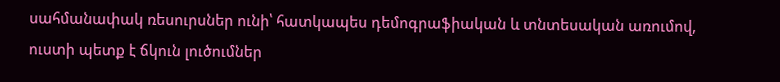սահմանափակ ռեսուրսներ ունի՝ հատկապես դեմոգրաֆիական և տնտեսական առումով, ուստի պետք է ճկուն լուծումներ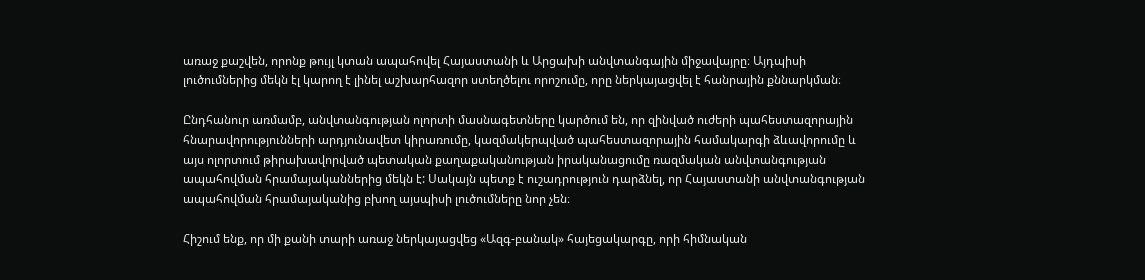առաջ քաշվեն, որոնք թույլ կտան ապահովել Հայաստանի և Արցախի անվտանգային միջավայրը։ Այդպիսի լուծումներից մեկն էլ կարող է լինել աշխարհազոր ստեղծելու որոշումը, որը ներկայացվել է հանրային քննարկման։

Ընդհանուր առմամբ, անվտանգության ոլորտի մասնագետները կարծում են, որ զինված ուժերի պահեստազորային հնարավորությունների արդյունավետ կիրառումը, կազմակերպված պահեստազորային համակարգի ձևավորումը և այս ոլորտում թիրախավորված պետական քաղաքականության իրականացումը ռազմական անվտանգության ապահովման հրամայականներից մեկն է: Սակայն պետք է ուշադրություն դարձնել, որ Հայաստանի անվտանգության ապահովման հրամայականից բխող այսպիսի լուծումները նոր չեն։

Հիշում ենք, որ մի քանի տարի առաջ ներկայացվեց «Ազգ-բանակ» հայեցակարգը, որի հիմնական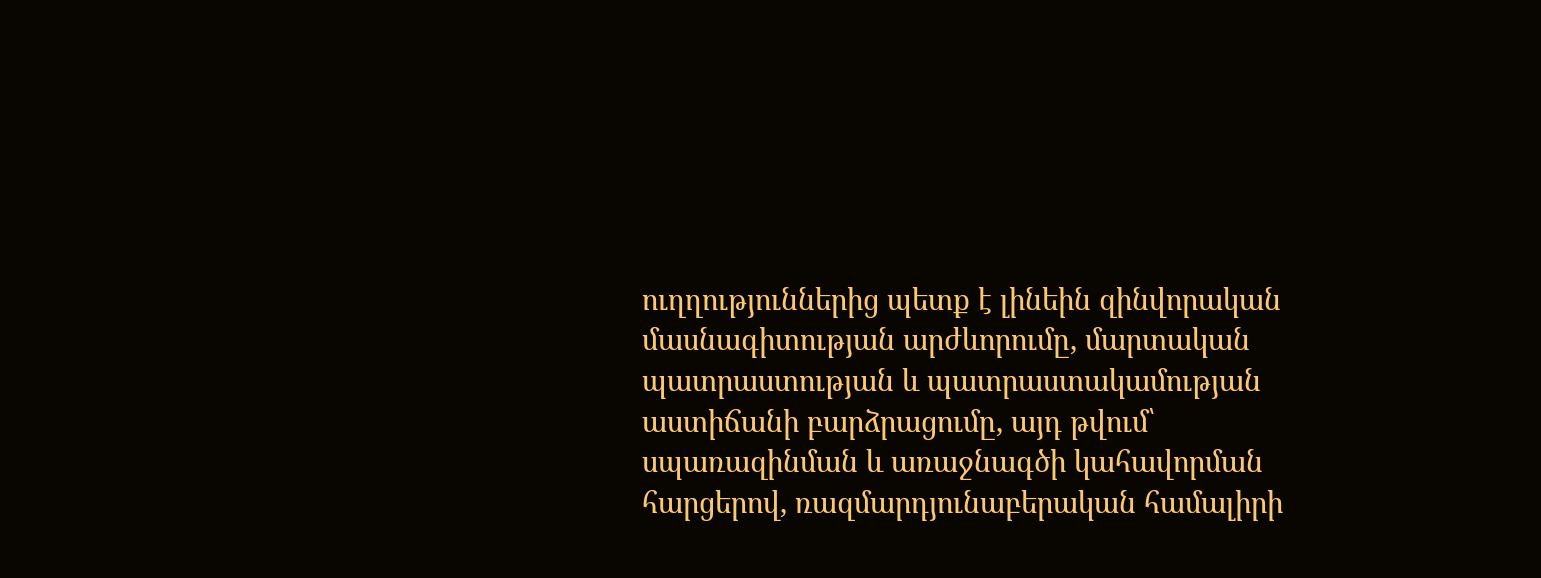ուղղություններից պետք է լինեին զինվորական մասնագիտության արժևորումը, մարտական պատրաստության և պատրաստակամության աստիճանի բարձրացումը, այդ թվում՝ սպառազինման և առաջնագծի կահավորման հարցերով, ռազմարդյունաբերական համալիրի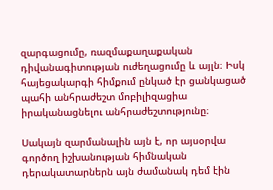զարգացումը, ռազմաքաղաքական դիվանագիտության ուժեղացումը և այլն։ Իսկ հայեցակարգի հիմքում ընկած էր ցանկացած պահի անհրաժեշտ մոբիլիզացիա իրականացնելու անհրաժեշտությունը։

Սակայն զարմանալին այն է, որ այսօրվա գործող իշխանության հիմնական դերակատարներն այն ժամանակ դեմ էին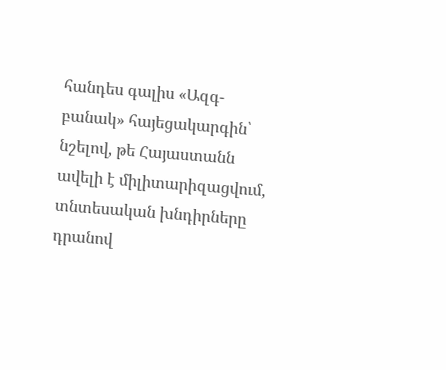հանդես գալիս «Ազգ-բանակ» հայեցակարգին՝ նշելով, թե Հայաստանն ավելի է միլիտարիզացվում, տնտեսական խնդիրները դրանով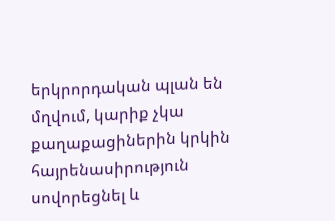երկրորդական պլան են մղվում, կարիք չկա քաղաքացիներին կրկին հայրենասիրություն սովորեցնել և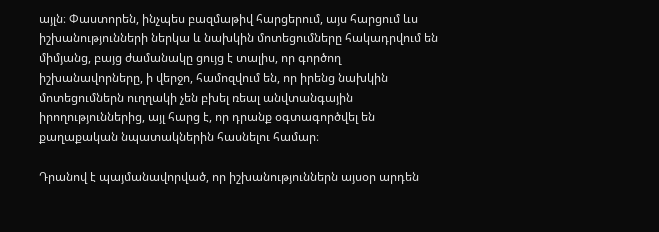այլն։ Փաստորեն, ինչպես բազմաթիվ հարցերում, այս հարցում ևս իշխանությունների ներկա և նախկին մոտեցումները հակադրվում են միմյանց, բայց ժամանակը ցույց է տալիս, որ գործող իշխանավորները, ի վերջո, համոզվում են, որ իրենց նախկին մոտեցումներն ուղղակի չեն բխել ռեալ անվտանգային իրողություններից, այլ հարց է, որ դրանք օգտագործվել են քաղաքական նպատակներին հասնելու համար։

Դրանով է պայմանավորված, որ իշխանություններն այսօր արդեն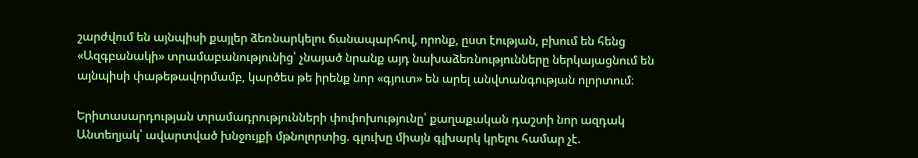շարժվում են այնպիսի քայլեր ձեռնարկելու ճանապարհով, որոնք, ըստ էության, բխում են հենց «Ազգբանակի» տրամաբանությունից՝ չնայած նրանք այդ նախաձեռնությունները ներկայացնում են այնպիսի փաթեթավորմամբ, կարծես թե իրենք նոր «գյուտ» են արել անվտանգության ոլորտում։

Երիտասարդության տրամադրությունների փոփոխությունը՝ քաղաքական դաշտի նոր ազդակ Անտեղյակ՝ ավարտված խնջույքի մթնոլորտից. գլուխը միայն գլխարկ կրելու համար չէ.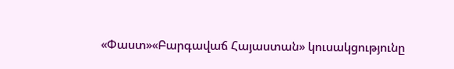«Փաստ»«Բարգավաճ Հայաստան» կուսակցությունը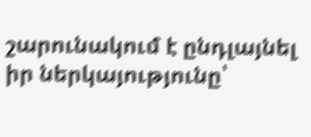շարունակում է ընդլայնել իր ներկայությունը՝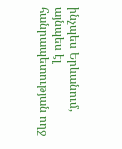ինչպես Երևանում, այնպես էլ հանրապետության ողջ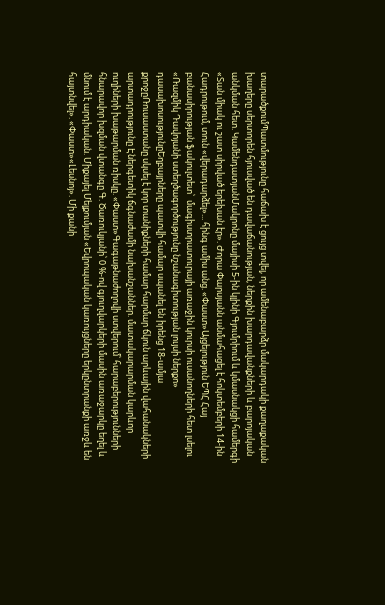տարածքումՊատմությունը հաճախ է ցույց տվել, որ ամենաբարձր մակարդակի քաղաքական խաղերը սերտորեն հյուսված են դավաճանության, ներքին խարդավանքների և բարոյական անկման հետ. ԿամենդատյանՄակրոնը մայիսի 5-ին կլինի Գյումրիում և կմասնակցի համերգի «Տան միակ ու շատ սիրված երեխան էր». Ժորա Փարսյանն անմահացել է հոկտեմբերի 14-ին Հադրութում, տուն «վերադարձել»... հինգ ամիս անց. «Փաստ»Այցելություն ԵՊՀ Հայ բանասիրության ֆակուլտետ՝  մագիստրատուրայի առաջին կուրսի ուսանողների հետ լսելու «Ռազմիկ Դավոյանի ստեղծագործությունը նշանագիտության լույսի ներքո» դասախոսությունըԵղբայրները պատվի համար սպանել են իրենց 18-ամյա քրոջըՌուսաստանը սկսել է կոր տանիքների համար հարմար ճկուն արևային վահանակների արտադրությունը Էներգետիկ ճգնաժամի նախանշաններ. մատակարարման կարևոր ուղիների խաթարման ռիսկը. «Փաստ»Գագաթնաժողովի ստվերում՝ հարաբերությունների հնարավոր խզման վտանգը Գ. Ծառուկյանի՝ 0 %-ով գյուղվարկերի մասին առաջարկը եղել և մնում է արդիական. Միքայել Մելքումյան «Եվրոպական կառույցները երկընտրանքի առջև են հայտնվել». «Փաստ»«Լեսնոյ». Մի քանի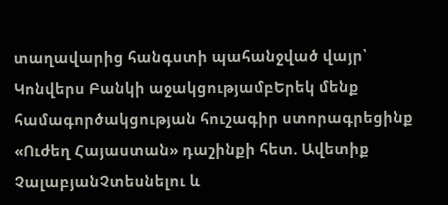տաղավարից հանգստի պահանջված վայր՝ Կոնվերս Բանկի աջակցությամբԵրեկ մենք համագործակցության հուշագիր ստորագրեցինք «Ուժեղ Հայաստան» դաշինքի հետ. Ավետիք ՉալաբյանՉտեսնելու և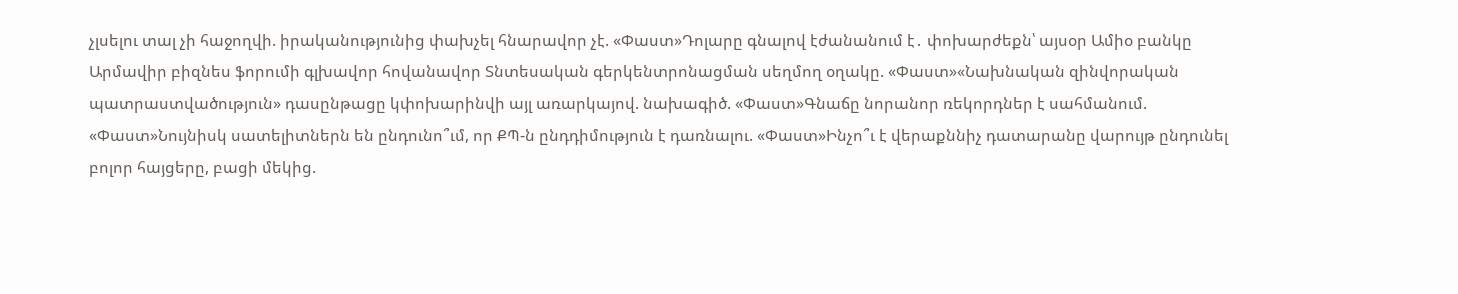չլսելու տալ չի հաջողվի. իրականությունից փախչել հնարավոր չէ. «Փաստ»Դոլարը գնալով էժանանում է․ փոխարժեքն՝ այսօր Ամիօ բանկը Արմավիր բիզնես ֆորումի գլխավոր հովանավոր Տնտեսական գերկենտրոնացման սեղմող օղակը. «Փաստ»«Նախնական զինվորական պատրաստվածություն» դասընթացը կփոխարինվի այլ առարկայով. նախագիծ. «Փաստ»Գնաճը նորանոր ռեկորդներ է սահմանում. «Փաստ»Նույնիսկ սատելիտներն են ընդունո՞ւմ, որ ՔՊ-ն ընդդիմություն է դառնալու. «Փաստ»Ինչո՞ւ է վերաքննիչ դատարանը վարույթ ընդունել բոլոր հայցերը, բացի մեկից.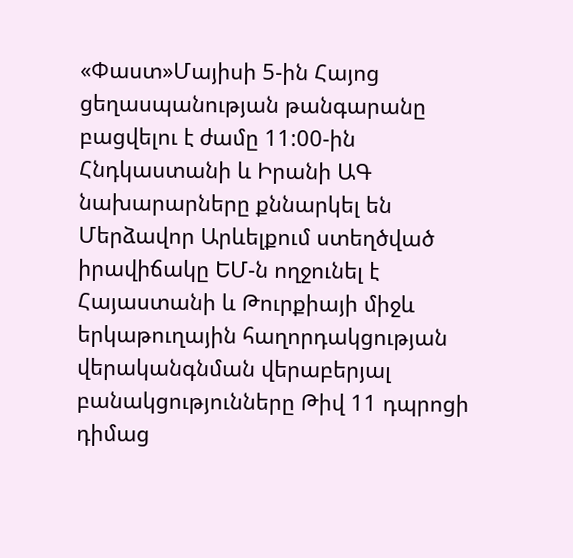«Փաստ»Մայիսի 5-ին Հայոց ցեղասպանության թանգարանը բացվելու է ժամը 11:00-ին Հնդկաստանի և Իրանի ԱԳ նախարարները քննարկել են Մերձավոր Արևելքում ստեղծված իրավիճակը ԵՄ-ն ողջունել է Հայաստանի և Թուրքիայի միջև երկաթուղային հաղորդակցության վերականգնման վերաբերյալ բանակցությունները Թիվ 11 դպրոցի դիմաց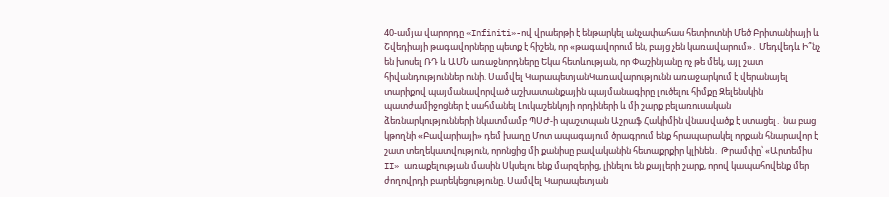40-ամյա վարորդը «Infiniti»-ով վրաերթի է ենթարկել անչափահաս հետիոտնի Մեծ Բրիտանիայի և Շվեդիայի թագավորները պետք է հիշեն, որ «թագավորում են, բայց չեն կառավարում»․ Մեդվեդև Ի՞նչ են խոսել ՌԴ և ԱՄՆ առաջնորդները Եկա հետևության, որ Փաշինյանը ոչ թե մեկ, այլ շատ հիվանդություններ ունի. Սամվել ԿարապետյանԿառավարությունն առաջարկում է վերանայել տարիքով պայմանավորված աշխատանքային պայմանագիրը լուծելու հիմքը Զելենսկին պատժամիջոցներ է սահմանել Լուկաշենկոյի որդիների և մի շարք բելառուսական ձեռնարկությունների նկատմամբ ՊՍԺ-ի պաշտպան Աշրաֆ Հակիմին վնաuվածք է ստացել․ նա բաց կթողնի «Բավարիայի» դեմ խաղը Մոտ ապագայում ծրագրում ենք հրապարակել որքան հնարավոր է շատ տեղեկատվություն, որոնցից մի քանիսը բավականին հետաքրքիր կլինեն․ Թրամփը՝ «Արտեմիս II» առաքելության մասին Սկսելու ենք մարզերից, լինելու են քայլերի շարք, որով կապահովենք մեր ժողովրդի բարեկեցությունը. Սամվել Կարապետյան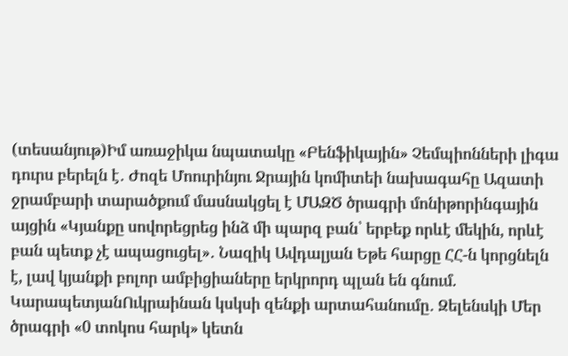(տեսանյութ)Իմ առաջիկա նպատակը «Բենֆիկային» Չեմպիոնների լիգա դուրս բերելն է․ Ժոզե Մոուրինյու Ջրային կոմիտեի նախագահը Ազատի ջրամբարի տարածքում մասնակցել է ՄԱԶԾ ծրագրի մոնիթորինգային այցին «Կյանքը սովորեցրեց ինձ մի պարզ բան՝ երբեք որևէ մեկին, որևէ բան պետք չէ ապացուցել»․ Նազիկ Ավդալյան Եթե հարցը ՀՀ-ն կորցնելն է, լավ կյանքի բոլոր ամբիցիաները երկրորդ պլան են գնում. ԿարապետյանՈւկրաինան կսկսի զենքի արտահանումը․ Զելենսկի Մեր ծրագրի «0 տոկոս հարկ» կետն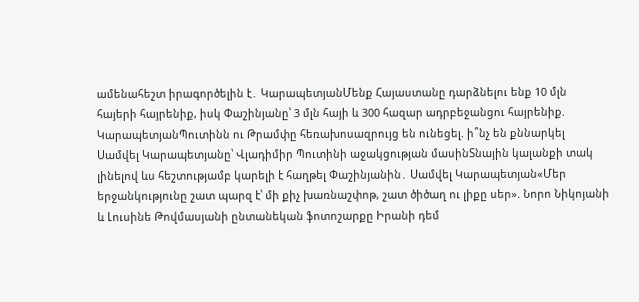ամենահեշտ իրագործելին է․ ԿարապետյանՄենք Հայաստանը դարձնելու ենք 10 մլն հայերի հայրենիք, իսկ Փաշինյանը՝ 3 մլն հայի և 300 հազար ադրբեջանցու հայրենիք. ԿարապետյանՊուտինն ու Թրամփը հեռախոսազրույց են ունեցել. ի՞նչ են քննարկել Սամվել Կարապետյանը՝ Վլադիմիր Պուտինի աջակցության մասինՏնային կալանքի տակ լինելով ևս հեշտությամբ կարելի է հաղթել Փաշինյանին․ Սամվել Կարապետյան«Մեր երջանկությունը շատ պարզ է՝ մի քիչ խառնաշփոթ, շատ ծիծաղ ու լիքը սեր». Նորո Նիկոյանի և Լուսինե Թովմասյանի ընտանեկան ֆոտոշարքը Իրանի դեմ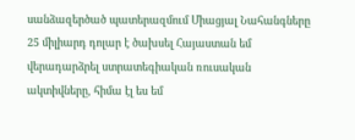սանձազերծած պատերազմում Միացյալ Նահանգները 25 միլիարդ դոլար է ծախսել Հայաստան եմ վերադարձրել ստրատեգիական ռուսական ակտիվները, հիմա էլ ես եմ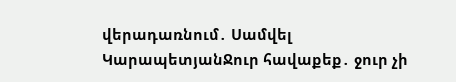վերադառնում․ Սամվել ԿարապետյանՋուր հավաքեք․ ջուր չի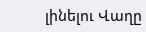լինելու Վաղը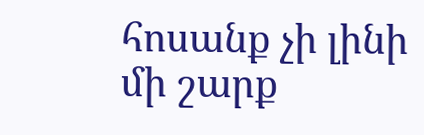հոսանք չի լինի մի շարք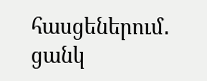հասցեներում․ ցանկ